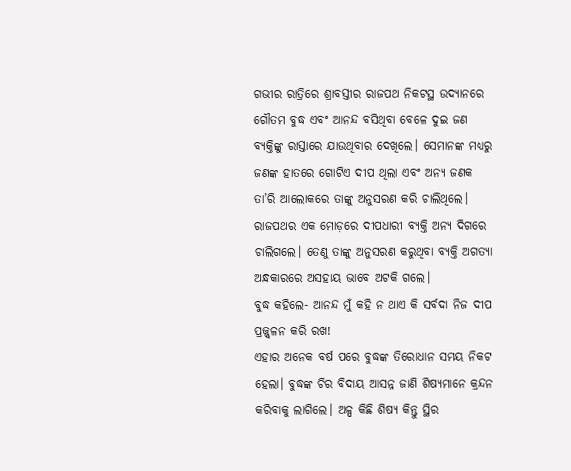ଗଭୀର ରାତ୍ରିରେ ଶ୍ରାବସ୍ତୀର ରାଜପଥ ନିକଟସ୍ଥ ଉଦ୍ୟାନରେ ଗୌତମ ବୁଦ୍ଧ ଏବଂ ଆନନ୍ଦ ବସିଥିବା ବେଳେ ଦୁଇ ଜଣ ବ୍ୟକ୍ତିଙ୍କୁ ରାସ୍ତାରେ ଯାଉଥିବାର ଦେଖିଲେ। ସେମାନଙ୍କ ମଧ୍ୟରୁ ଜଣଙ୍କ ହାତରେ ଗୋଟିଏ ଦୀପ ଥିଲା ଏବଂ ଅନ୍ୟ ଜଣକ ତା’ରି ଆଲୋକରେ ତାଙ୍କୁ ଅନୁସରଣ କରି ଚାଲିଥିଲେ। ରାଜପଥର ଏକ ମୋଡ଼ରେ ଦୀପଧାରୀ ବ୍ୟକ୍ତି ଅନ୍ୟ ଦିଗରେ ଚାଲିଗଲେ। ତେଣୁ ତାଙ୍କୁ ଅନୁସରଣ କରୁଥିବା ବ୍ୟକ୍ତି ଅଗତ୍ୟା ଅନ୍ଧକାରରେ ଅସହାୟ ଭାବେ ଅଟକି ଗଲେ।
ବୁଦ୍ଧ କହିଲେ- ଆନନ୍ଦ ମୁଁ କହି ନ ଥାଏ କି ସର୍ବଦା ନିଜ ଦୀପ ପ୍ରଜ୍ଜ୍ବଳନ କରି ରଖ!
ଏହାର ଅନେକ ବର୍ଷ ପରେ ବୁଦ୍ଧଙ୍କ ତିରୋଧାନ ସମୟ ନିକଟ ହେଲା। ବୁଦ୍ଧଙ୍କ ଚିର ବିଦାୟ ଆସନ୍ନ ଜାଣି ଶିଷ୍ୟମାନେ କ୍ରନ୍ଦନ କରିବାକୁ ଲାଗିଲେ। ଅଳ୍ପ କିଛି ଶିଷ୍ୟ କିନ୍ତୁ ସ୍ଥିର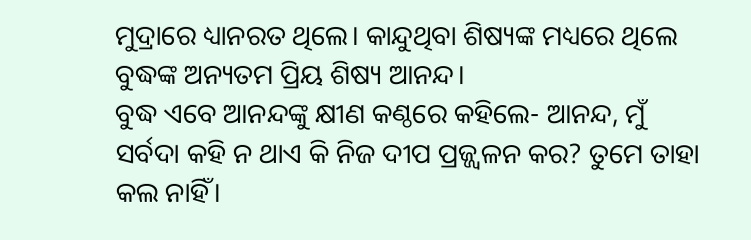ମୁଦ୍ରାରେ ଧ୍ୟାନରତ ଥିଲେ। କାନ୍ଦୁଥିବା ଶିଷ୍ୟଙ୍କ ମଧ୍ୟରେ ଥିଲେ ବୁଦ୍ଧଙ୍କ ଅନ୍ୟତମ ପ୍ରିୟ ଶିଷ୍ୟ ଆନନ୍ଦ।
ବୁଦ୍ଧ ଏବେ ଆନନ୍ଦଙ୍କୁ କ୍ଷୀଣ କଣ୍ଠରେ କହିଲେ- ଆନନ୍ଦ, ମୁଁ ସର୍ବଦା କହି ନ ଥାଏ କି ନିଜ ଦୀପ ପ୍ରଜ୍ଜ୍ବଳନ କର? ତୁମେ ତାହା କଲ ନାହିଁ।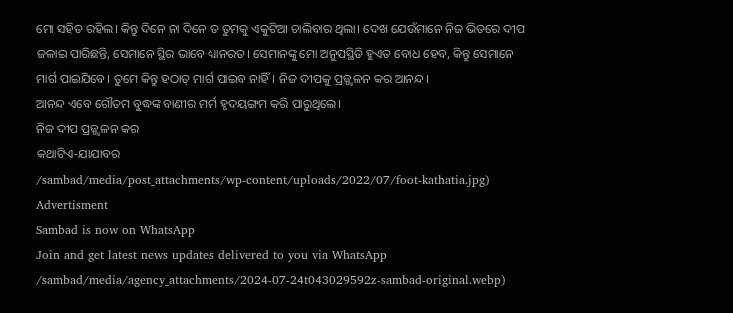ମୋ ସହିତ ରହିଲ। କିନ୍ତୁ ଦିନେ ନା ଦିନେ ତ ତୁମକୁ ଏକୁଟିଆ ଚାଲିବାର ଥିଲା। ଦେଖ ଯେଉଁମାନେ ନିଜ ଭିତରେ ଦୀପ ଜଳାଇ ପାରିଛନ୍ତି, ସେମାନେ ସ୍ଥିର ଭାବେ ଧ୍ୟାନରତ। ସେମାନଙ୍କୁ ମୋ ଅନୁପସ୍ଥିତି ହୁଏତ ବୋଧ ହେବ, କିନ୍ତୁ ସେମାନେ ମାର୍ଗ ପାଇଯିବେ। ତୁମେ କିନ୍ତୁ ହଠାତ୍ ମାର୍ଗ ପାଇବ ନାହିଁ। ନିଜ ଦୀପକୁ ପ୍ରଜ୍ଜ୍ବଳନ କର ଆନନ୍ଦ।
ଆନନ୍ଦ ଏବେ ଗୌତମ ବୁଦ୍ଧଙ୍କ ବାଣୀର ମର୍ମ ହୃଦୟଙ୍ଗମ କରି ପାରୁଥିଲେ।
ନିଜ ଦୀପ ପ୍ରଜ୍ଜ୍ବଳନ କର
କଥାଟିଏ-ଯାଯାବର
/sambad/media/post_attachments/wp-content/uploads/2022/07/foot-kathatia.jpg)
Advertisment
Sambad is now on WhatsApp
Join and get latest news updates delivered to you via WhatsApp
/sambad/media/agency_attachments/2024-07-24t043029592z-sambad-original.webp)